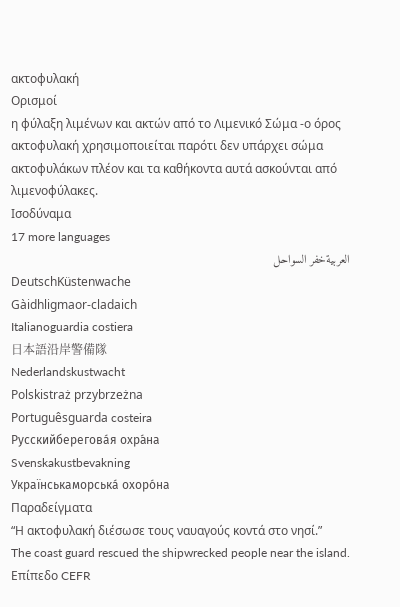ακτοφυλακή
Ορισμοί
η φύλαξη λιμένων και ακτών από το Λιμενικό Σώμα -ο όρος ακτοφυλακή χρησιμοποιείται παρότι δεν υπάρχει σώμα ακτοφυλάκων πλέον και τα καθήκοντα αυτά ασκούνται από λιμενοφύλακες.
Ισοδύναμα
17 more languages
العربيةخفر السواحل
DeutschKüstenwache
Gàidhligmaor-cladaich
Italianoguardia costiera
日本語沿岸警備隊
Nederlandskustwacht
Polskistraż przybrzeżna
Portuguêsguarda costeira
Русскийберегова́я охра́на
Svenskakustbevakning
Українськаморська́ охоро́на
Παραδείγματα
“Η ακτοφυλακή διέσωσε τους ναυαγούς κοντά στο νησί.”
The coast guard rescued the shipwrecked people near the island.
Επίπεδο CEFR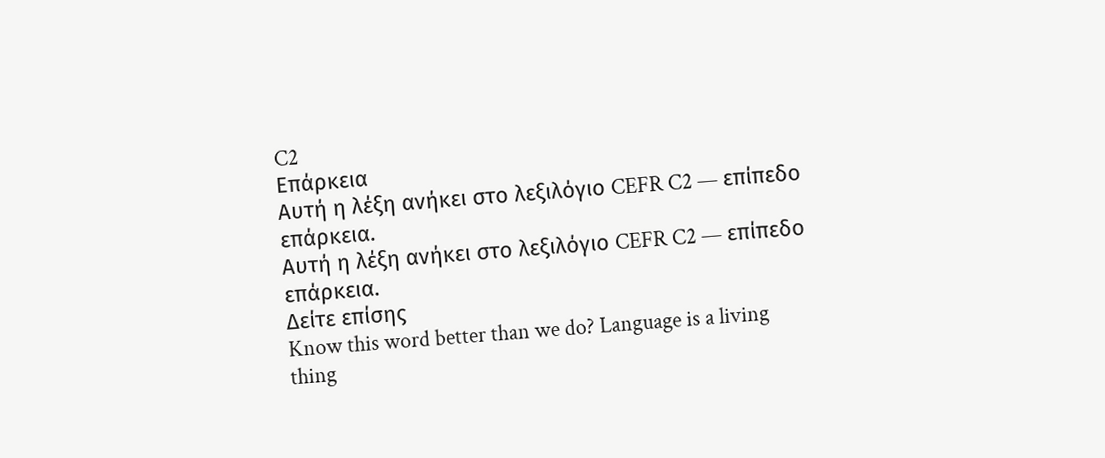C2
Επάρκεια
Αυτή η λέξη ανήκει στο λεξιλόγιο CEFR C2 — επίπεδο επάρκεια.
Αυτή η λέξη ανήκει στο λεξιλόγιο CEFR C2 — επίπεδο επάρκεια.
Δείτε επίσης
Know this word better than we do? Language is a living thing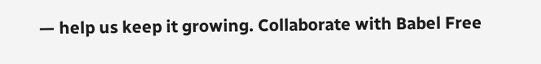— help us keep it growing. Collaborate with Babel Free